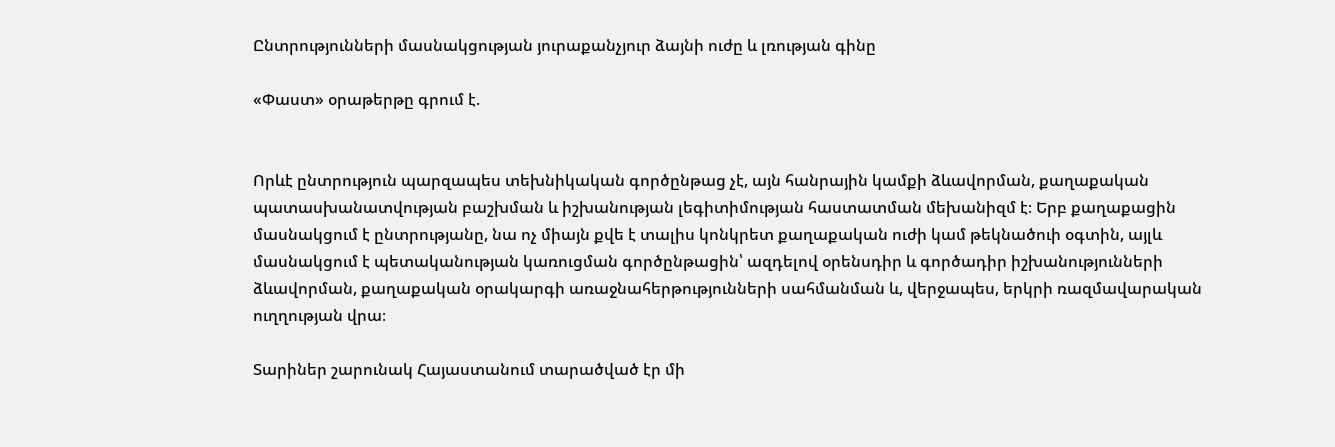Ընտրությունների մասնակցության յուրաքանչյուր ձայնի ուժը և լռության գինը

«Փաստ» օրաթերթը գրում է.


Որևէ ընտրություն պարզապես տեխնիկական գործընթաց չէ, այն հանրային կամքի ձևավորման, քաղաքական պատասխանատվության բաշխման և իշխանության լեգիտիմության հաստատման մեխանիզմ է։ Երբ քաղաքացին մասնակցում է ընտրությանը, նա ոչ միայն քվե է տալիս կոնկրետ քաղաքական ուժի կամ թեկնածուի օգտին, այլև մասնակցում է պետականության կառուցման գործընթացին՝ ազդելով օրենսդիր և գործադիր իշխանությունների ձևավորման, քաղաքական օրակարգի առաջնահերթությունների սահմանման և, վերջապես, երկրի ռազմավարական ուղղության վրա։

Տարիներ շարունակ Հայաստանում տարածված էր մի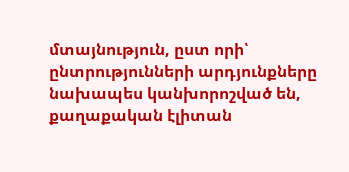մտայնություն, ըստ որի՝ ընտրությունների արդյունքները նախապես կանխորոշված են, քաղաքական էլիտան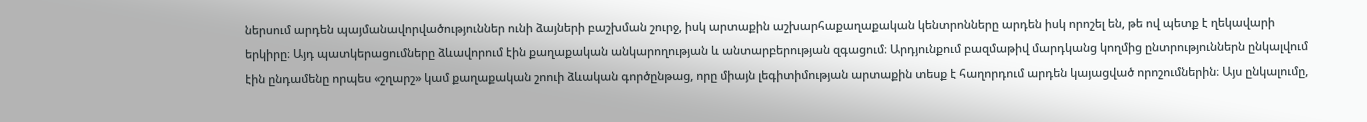ներսում արդեն պայմանավորվածություններ ունի ձայների բաշխման շուրջ, իսկ արտաքին աշխարհաքաղաքական կենտրոնները արդեն իսկ որոշել են, թե ով պետք է ղեկավարի երկիրը։ Այդ պատկերացումները ձևավորում էին քաղաքական անկարողության և անտարբերության զգացում։ Արդյունքում բազմաթիվ մարդկանց կողմից ընտրություններն ընկալվում էին ընդամենը որպես «շղարշ» կամ քաղաքական շոուի ձևական գործընթաց, որը միայն լեգիտիմության արտաքին տեսք է հաղորդում արդեն կայացված որոշումներին։ Այս ընկալումը,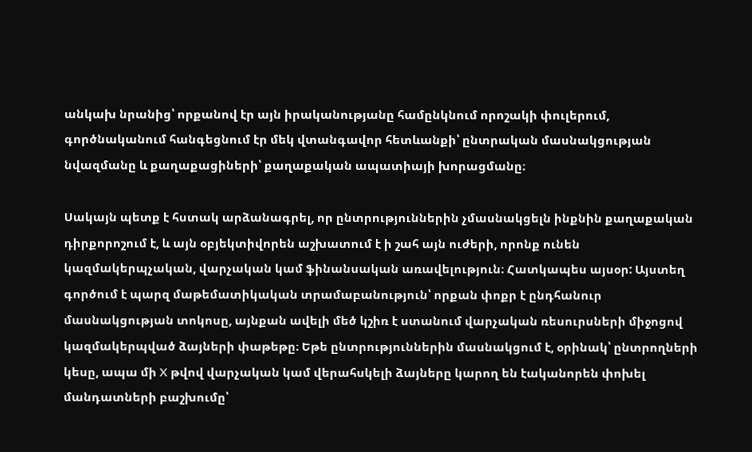անկախ նրանից՝ որքանով էր այն իրականությանը համընկնում որոշակի փուլերում, գործնականում հանգեցնում էր մեկ վտանգավոր հետևանքի՝ ընտրական մասնակցության նվազմանը և քաղաքացիների՝ քաղաքական ապատիայի խորացմանը։

Սակայն պետք է հստակ արձանագրել, որ ընտրություններին չմասնակցելն ինքնին քաղաքական դիրքորոշում է, և այն օբյեկտիվորեն աշխատում է ի շահ այն ուժերի, որոնք ունեն կազմակերպչական, վարչական կամ ֆինանսական առավելություն։ Հատկապես այսօր: Այստեղ գործում է պարզ մաթեմատիկական տրամաբանություն՝ որքան փոքր է ընդհանուր մասնակցության տոկոսը, այնքան ավելի մեծ կշիռ է ստանում վարչական ռեսուրսների միջոցով կազմակերպված ձայների փաթեթը։ Եթե ընտրություններին մասնակցում է, օրինակ՝ ընտրողների կեսը, ապա մի X թվով վարչական կամ վերահսկելի ձայները կարող են էականորեն փոխել մանդատների բաշխումը՝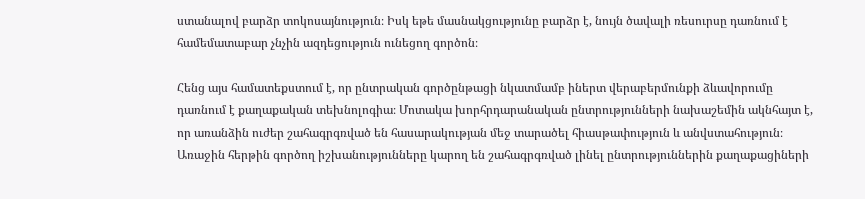ստանալով բարձր տոկոսայնություն։ Իսկ եթե մասնակցությունը բարձր է, նույն ծավալի ռեսուրսը դառնում է համեմատաբար չնչին ազդեցություն ունեցող գործոն։

Հենց այս համատեքստում է, որ ընտրական գործընթացի նկատմամբ իներտ վերաբերմունքի ձևավորումը դառնում է քաղաքական տեխնոլոգիա։ Մոտակա խորհրդարանական ընտրությունների նախաշեմին ակնհայտ է, որ առանձին ուժեր շահագրգռված են հասարակության մեջ տարածել հիասթափություն և անվստահություն։ Առաջին հերթին գործող իշխանությունները կարող են շահագրգռված լինել ընտրություններին քաղաքացիների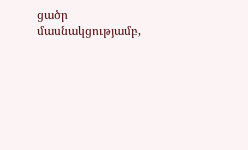ցածր մասնակցությամբ,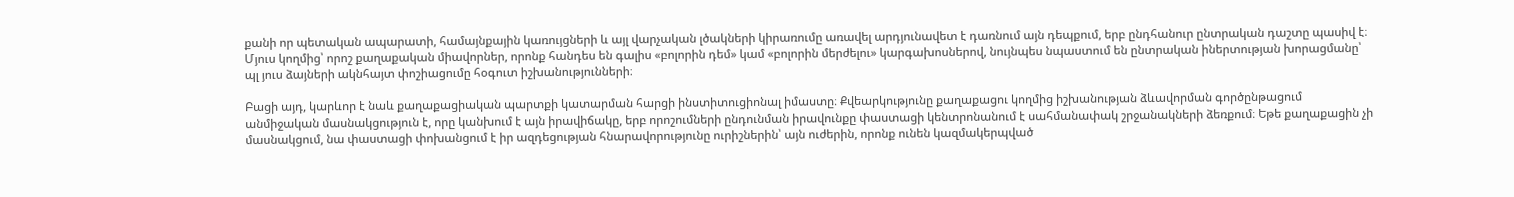քանի որ պետական ապարատի, համայնքային կառույցների և այլ վարչական լծակների կիրառումը առավել արդյունավետ է դառնում այն դեպքում, երբ ընդհանուր ընտրական դաշտը պասիվ է։ Մյուս կողմից՝ որոշ քաղաքական միավորներ, որոնք հանդես են գալիս «բոլորին դեմ» կամ «բոլորին մերժելու» կարգախոսներով, նույնպես նպաստում են ընտրական իներտության խորացմանը՝ պլ յուս ձայների ակնհայտ փոշիացումը հօգուտ իշխանությունների։

Բացի այդ, կարևոր է նաև քաղաքացիական պարտքի կատարման հարցի ինստիտուցիոնալ իմաստը։ Քվեարկությունը քաղաքացու կողմից իշխանության ձևավորման գործընթացում անմիջական մասնակցություն է, որը կանխում է այն իրավիճակը, երբ որոշումների ընդունման իրավունքը փաստացի կենտրոնանում է սահմանափակ շրջանակների ձեռքում։ Եթե քաղաքացին չի մասնակցում, նա փաստացի փոխանցում է իր ազդեցության հնարավորությունը ուրիշներին՝ այն ուժերին, որոնք ունեն կազմակերպված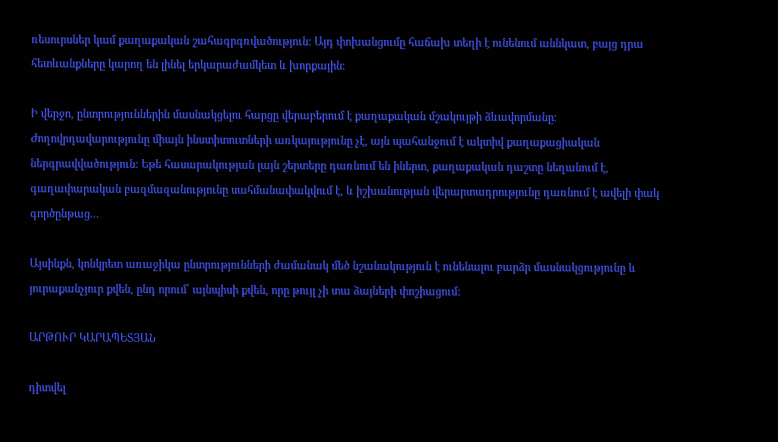ռեսուրսներ կամ քաղաքական շահագրգռվածություն։ Այդ փոխանցումը հաճախ տեղի է ունենում աննկատ, բայց դրա հետևանքները կարող են լինել երկարաժամկետ և խորքային։

Ի վերջո, ընտրություններին մասնակցելու հարցը վերաբերում է քաղաքական մշակույթի ձևավորմանը։ Ժողովրդավարությունը միայն ինստիտուտների առկայությունը չէ, այն պահանջում է ակտիվ քաղաքացիական ներգրավվածություն։ Եթե հասարակության լայն շերտերը դառնում են իներտ, քաղաքական դաշտը նեղանում է, գաղափարական բազմազանությունը սահմանափակվում է, և իշխանության վերարտադրությունը դառնում է ավելի փակ գործընթաց...

Այսինքն, կոնկրետ առաջիկա ընտրությունների ժամանակ մեծ նշանակություն է ունենալու բարձր մասնակցությունը և յուրաքանչյուր քվեն, ընդ որում՝ այնպիսի քվեն, որը թույլ չի տա ձայների փոշիացում:

ԱՐԹՈՒՐ ԿԱՐԱՊԵՏՅԱՆ

դիտվել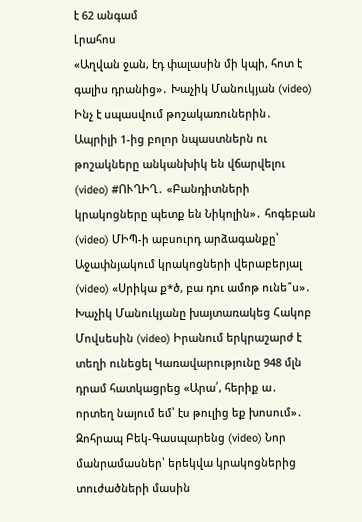է 62 անգամ
Լրահոս
«Աղվան ջան, էդ փալասին մի կպի, հոտ է գալիս դրանից»․ Խաչիկ Մանուկյան (video) Ինչ է սպասվում թոշակառուներին․ Ապրիլի 1-ից բոլոր նպաստներն ու թոշակները անկանխիկ են վճարվելու (video) #ՈՒՂԻՂ․ «Բանդիտների կրակոցները պետք են Նիկոլին»․ հոգեբան (video) ՄԻՊ-ի աբսուրդ արձագանքը՝ Աջափնյակում կրակոցների վերաբերյալ (video) «Սրիկա ք*ծ, բա դու ամոթ ունե՞ս»․ Խաչիկ Մանուկյանը խայտառակեց Հակոբ Մովսեսին (video) Իրանում երկրաշարժ է տեղի ունեցել Կառավարությունը 948 մլն դրամ հատկացրեց «Արա՛, հերիք ա․ որտեղ նայում եմ՝ էս թուլից եք խոսում»․ Զոհրապ Բեկ-Գասպարենց (video) Նոր մանրամասներ՝ երեկվա կրակոցներից տուժածների մասին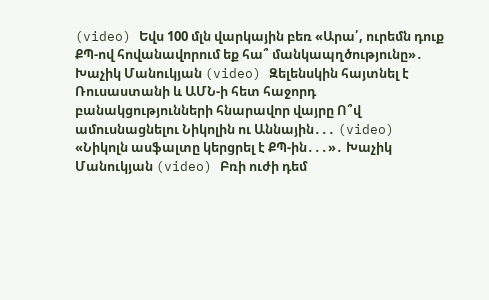(video) Եվս 100 մլն վարկային բեռ «Արա՛, ուրեմն դուք ՔՊ-ով հովանավորում եք հա՞ մանկապղծությունը»․ Խաչիկ Մանուկյան (video) Զելենսկին հայտնել է Ռուսաստանի և ԱՄՆ-ի հետ հաջորդ բանակցությունների հնարավոր վայրը Ո՞վ ամուսնացնելու Նիկոլին ու Աննային․․․ (video) «Նիկոլն ասֆալտը կերցրել է ՔՊ-ին․․․»․ Խաչիկ Մանուկյան (video) Բռի ուժի դեմ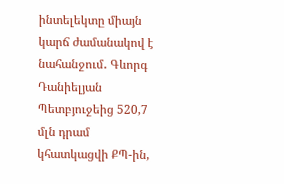ինտելեկտը միայն կարճ ժամանակով է նահանջում․ Գևորգ Դանիելյան Պետբյուջեից 520,7 մլն դրամ կհատկացվի ՔՊ-ին,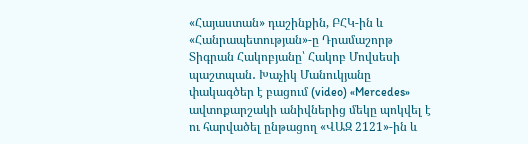«Հայաստան» դաշինքին, ԲՀԿ-ին և «Հանրապետության»-ը Դրամաշորթ Տիգրան Հակոբյանը՝ Հակոբ Մովսեսի պաշտպան․ Խաչիկ Մանուկյանը փակագծեր է բացում (video) «Mercedes» ավտոքարշակի անիվներից մեկը պոկվել է ու հարվածել ընթացող «ՎԱԶ 2121»-ին և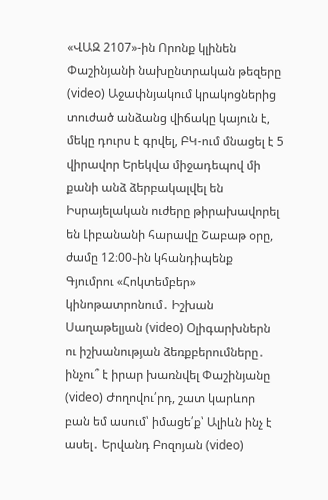«ՎԱԶ 2107»-ին Որոնք կլինեն Փաշինյանի նախընտրական թեզերը (video) Աջափնյակում կրակոցներից տուժած անձանց վիճակը կայուն է, մեկը դուրս է գրվել, ԲԿ-ում մնացել է 5 վիրավոր Երեկվա միջադեպով մի քանի անձ ձերբակալվել են Իսրայելական ուժերը թիրախավորել են Լիբանանի հարավը Շաբաթ օրը, ժամը 12։00֊ին կհանդիպենք Գյումրու «Հոկտեմբեր» կինոթատրոնում․ Իշխան Սաղաթելյան (video) Օլիգարխներն ու իշխանության ձեռքբերումները․ ինչու՞ է իրար խառնվել Փաշինյանը (video) Ժողովու՛րդ, շատ կարևոր բան եմ ասում՝ իմացե՛ք՝ Ալիևն ինչ է ասել․ Երվանդ Բոզոյան (video)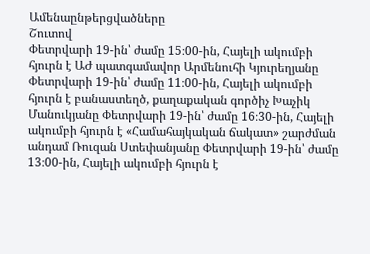Ամենաընթերցվածները
Շուտով
Փետրվարի 19-ին՝ ժամը 15։00-ին, Հայելի ակումբի հյուրն է ԱԺ պատգամավոր Արմենուհի Կյուրեղյանը Փետրվարի 19-ին՝ ժամը 11։00-ին, Հայելի ակումբի հյուրն է բանաստեղծ, քաղաքական գործիչ Խաչիկ Մանուկյանը Փետրվարի 19-ին՝ ժամը 16։30-ին, Հայելի ակումբի հյուրն է «Համահայկական ճակատ» շարժման անդամ Ռուզան Ստեփանյանը Փետրվարի 19-ին՝ ժամը 13։00-ին, Հայելի ակումբի հյուրն է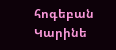հոգեբան Կարինե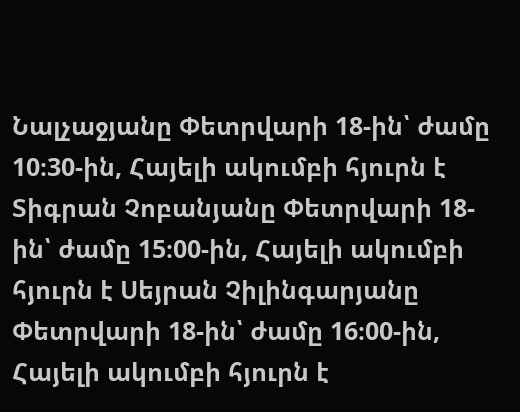Նալչաջյանը Փետրվարի 18-ին՝ ժամը 10։30-ին, Հայելի ակումբի հյուրն է Տիգրան Չոբանյանը Փետրվարի 18-ին՝ ժամը 15։00-ին, Հայելի ակումբի հյուրն է Սեյրան Չիլինգարյանը Փետրվարի 18-ին՝ ժամը 16։00-ին, Հայելի ակումբի հյուրն է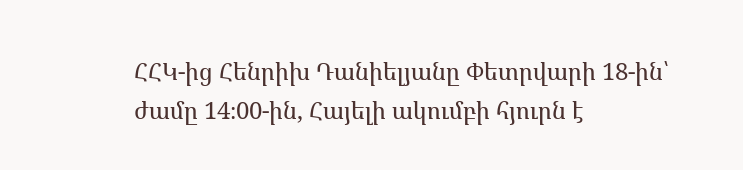ՀՀԿ-ից Հենրիխ Դանիելյանը Փետրվարի 18-ին՝ ժամը 14։00-ին, Հայելի ակումբի հյուրն է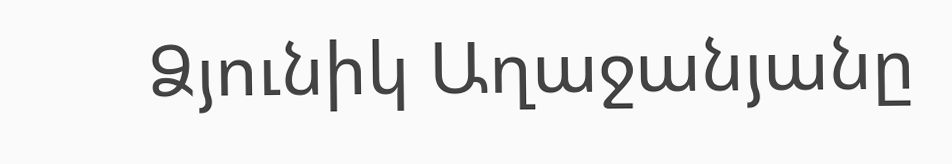Ձյունիկ Աղաջանյանը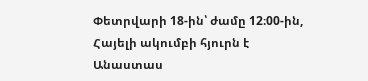Փետրվարի 18-ին՝ ժամը 12։00-ին, Հայելի ակումբի հյուրն է Անաստաս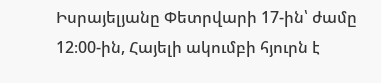Իսրայելյանը Փետրվարի 17-ին՝ ժամը 12։00-ին, Հայելի ակումբի հյուրն է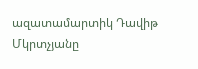ազատամարտիկ Դավիթ Մկրտչյանը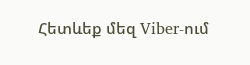Հետևեք մեզ Viber-ում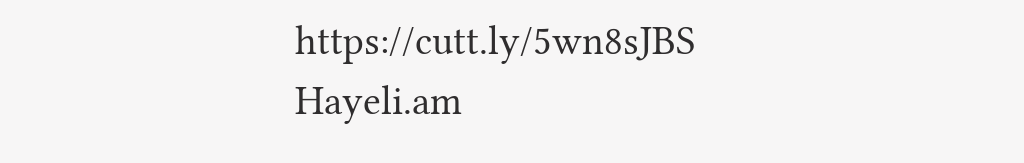https://cutt.ly/5wn8sJBS
Hayeli.am